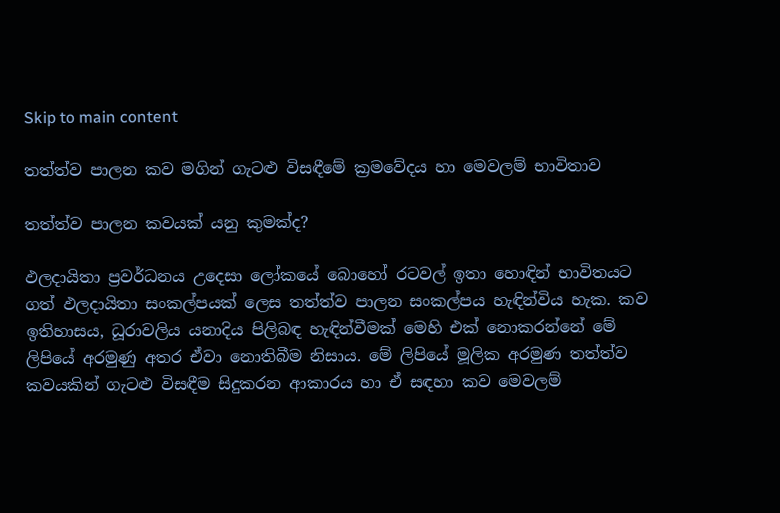Skip to main content

තත්ත්ව පාලන කව මගින් ගැටළු විසඳීමේ ක්‍රමවේදය හා මෙවලම් භාවිතාව

තත්ත්ව පාලන කවයක් යනු කුමක්ද?

ඵලදායිතා ප්‍රවර්ධනය උදෙසා ලෝකයේ බොහෝ රටවල් ඉතා හොඳින් භාවිතයට ගත් ඵලදායිතා සංකල්පයක් ලෙස තත්ත්ව පාලන සංකල්පය හැඳින්විය හැක. කව ඉතිහාසය, ධූරාවලිය යනාදිය පිලිබඳ හැඳින්වීමක් මෙහි එක් නොකරන්නේ මේ ලිපියේ අරමුණු අතර ඒවා නොතිබීම නිසාය. මේ ලිපියේ මූලික අරමුණ තත්ත්ව කවයකින් ගැටළු විසඳීම සිදුකරන ආකාරය හා ඒ සඳහා කව මෙවලම්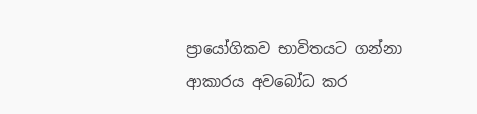ප්‍රායෝගිකව භාවිතයට ගන්නා ආකාරය අවබෝධ කර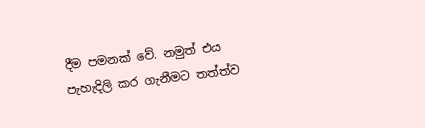දීම පමනක් වේ. නමුත් එය පැහැදිලි කර ගැනීමට තත්ත්ව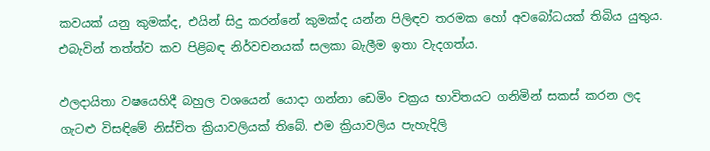කවයක් යනු කුමක්ද, එයින් සිදු කරන්නේ කුමක්ද යන්න පිලිඳව තරමක හෝ අවබෝධයක් තිබිය යුතුය. එබැවින් තත්ත්ව කව පිළිබඳ නිර්වචනයක් සලකා බැලීම ඉතා වැදගත්ය.

ඵලදායිතා වෂයෙහිදී බහුල වශයෙන් යොදා ගන්නා ඩෙමිං චක්‍රය භාවිතයට ගනිමින් සකස් කරන ලද ගැටළු විසඳිමේ නිස්චිත ක්‍රියාවලියක් තිබේ. එම ක්‍රියාවලිය පැහැදිලි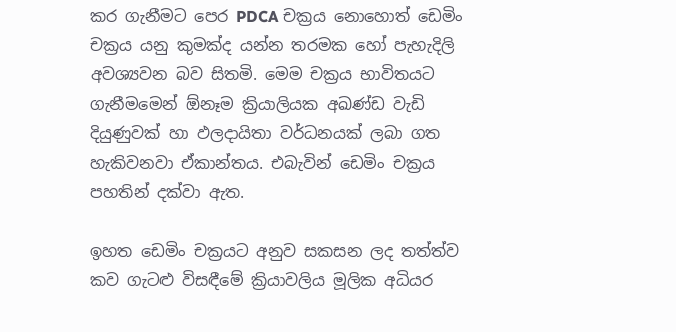කර ගැනීමට පෙර PDCA චක්‍රය නොහොත් ඩෙමිං චක්‍රය යනු කුමක්ද යන්න තරමක හෝ පැහැදිලි අවශ්‍යවන බව සිතමි. මෙම චක්‍රය භාවිතයට ගැනීමමෙන් ඕනෑම ක්‍රියාලියක අඛණ්ඩ වැඩි දියුණුවක් හා ඵලදායිතා වර්ධනයක් ලබා ගත හැකිවනවා ඒකාන්තය. එබැවින් ඩෙමිං චක්‍රය පහතින් දක්වා ඇත.

ඉහත ඩෙමිං චක්‍රයට අනුව සකසන ලද තත්ත්ව කව ගැටළු විසඳීමේ ක්‍රියාවලිය මූලික අධියර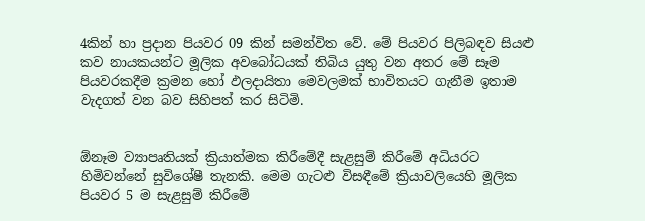4කින් හා ප්‍රදාන පියවර 09 කින් සමන්විත වේ. මේ පියවර පිලිබඳව සියළු කව නායකයන්ට මූලික අවබෝධයක් තිබිය යුතු වන අතර මේ සෑම පියවරකදීම ක්‍රමන හෝ ඵලදායිතා මෙවලමක් භාවිතයට ගැනීම ඉතාම වැදගත් වන බව සිහිපත් කර සිටිමි.


ඕනෑම ව්‍යාපෘතියක් ක්‍රියාත්මක කිරීමේදී සැළසුම් කිරීමේ අධියරට හිමිවන්නේ සුවිශේෂී තැනකි. මෙම ගැටළු විසඳීමේ ක්‍රියාවලියෙහි මූලික පියවර 5 ම සැළසුම් කිරීමේ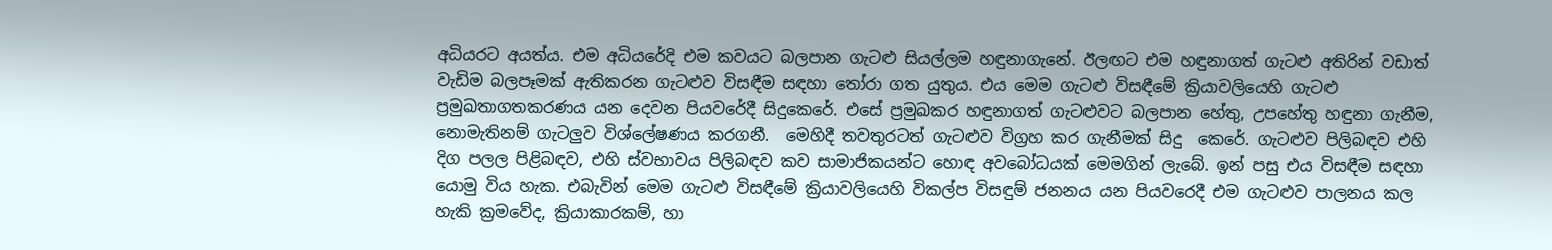අධියරට අයත්ය. එම අධියරේදි එම කවයට බලපාන ගැටළු සියල්ලම හඳුනාගැනේ. ඊලඟට එම හඳුනාගත් ගැටළු අතිරින් වඩාත් වැඩිම බලපෑමක් ඇතිකරන ගැටළුව විසඳීම සඳහා තෝරා ගත යුතුය. එය මෙම ගැටළු විසඳීමේ ක්‍රියාවලියෙහි ගැටළු ප්‍රමුඛතාගතකරණය යන දෙවන පියවරේදී සිදුකෙරේ. එසේ ප්‍රමුඛකර හඳුනාගත් ගැටළුවට බලපාන හේතු, උපහේතු හඳුනා ගැනීම, නොමැතිනම් ගැටලුව විශ්ලේෂණය කරගනී.  මෙහිදී තවතුරටත් ගැටළුව විග්‍රහ කර ගැනීමක් සිදු  කෙරේ. ගැටළුව පිලිබඳව එහි දිග පලල පිළිබඳව, එහි ස්වභාවය පිලිබඳව කව සාමාජිකයන්ට හොඳ අවබෝධයක් මෙමගින් ලැබේ. ඉන් පසු එය විසඳීම සඳහා යොමු විය හැක. එබැවින් මෙම ගැටළු විසඳීමේ ක්‍රියාවලියෙහි විකල්ප විසඳුම් ජනනය යන පියවරෙදී එම ගැටළුව පාලනය කල හැකි ක්‍රමවේද, ක්‍රියාකාරකම්, හා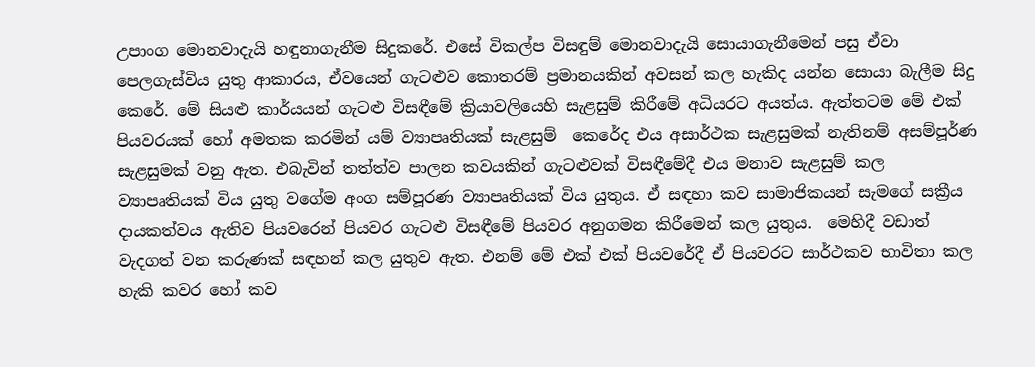උපාංග මොනවාදැයි හඳුනාගැනීම සිදුකරේ. එසේ විකල්ප විසඳුම් මොනවාදැයි සොයාගැනීමෙන් පසු ඒවා පෙලගැස්විය යුතු ආකාරය, ඒවයෙන් ගැටළුව කොතරම් ප්‍රමානයකින් අවසන් කල හැකිද යන්න සොයා බැලීම සිදු කෙරේ. මේ සියළු කාර්යයන් ගැටළු විසඳීමේ ක්‍රියාවලියෙහි සැළසුම් කිරීමේ අධියරට අයත්ය. ඇත්තටම මේ එක් පියවරයක් හෝ අමතක කරමින් යම් ව්‍යාපෘතියක් සැළසුම්  කෙරේද එය අසාර්ථක සැළසුමක් නැතිනම් අසම්පූර්ණ සැළසුමක් වනු ඇත. එබැවින් තත්ත්ව පාලන කවයකින් ගැටළුවක් විසඳීමේදී එය මනාව සැළසුම් කල ව්‍යාපෘතියක් විය යුතු වගේම අංග සම්පූරණ ව්‍යාපෘතියක් විය යුතුය. ඒ සඳහා කව සාමාජිකයන් සැමගේ සක්‍රීය දායකත්වය ඇතිව පියවරෙන් පියවර ගැටළු විසඳීමේ පියවර අනුගමන කිරීමෙන් කල යුතුය.  මෙහිදී වඩාත් වැදගත් වන කරුණක් සඳහන් කල යුතුව ඇත. එනම් මේ එක් එක් පියවරේදී ඒ පියවරට සාර්ථකව භාවිතා කල හැකි කවර හෝ කව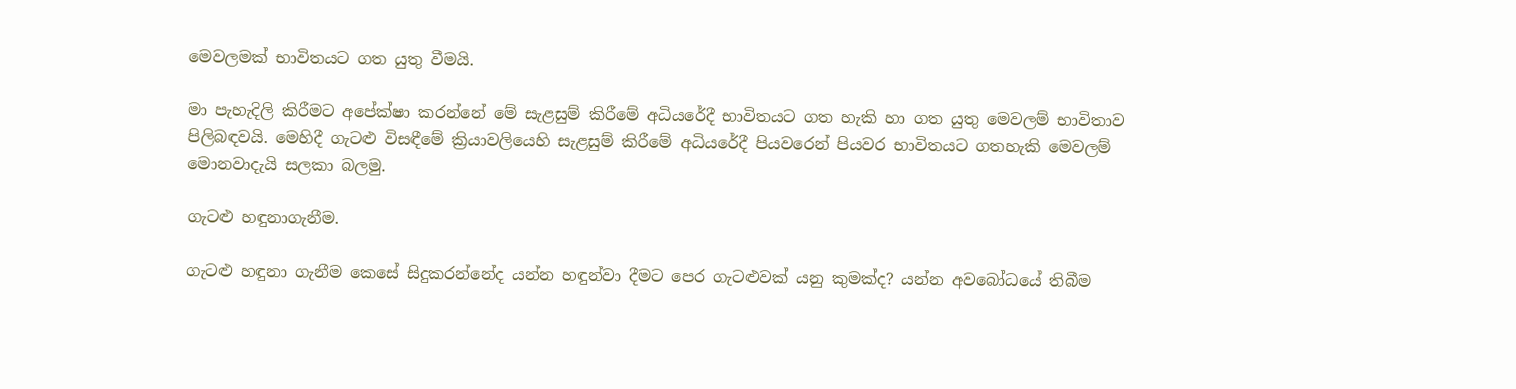මෙවලමක් භාවිතයට ගත යුතු වීමයි.

මා පැහැදිලි කිරීමට අපේක්ෂා කරන්නේ මේ සැළසුම් කිරීමේ අධියරේදී භාවිතයට ගත හැකි හා ගත යුතු මෙවලම් භාවිතාව පිලිබඳවයි. මෙහිදී ගැටළු විසඳීමේ ක්‍රියාවලියෙහි සැළසුම් කිරීමේ අධියරේදී පියවරෙන් පියවර භාවිතයට ගතහැකි මෙවලම් මොනවාදැයි සලකා බලමු.

ගැටළු හඳුනාගැනීම.

ගැටළු හඳුනා ගැනීම කෙසේ සිදුකරන්නේද යන්න හඳුන්වා දීමට පෙර ගැටළුවක් යනු කුමක්ද? යන්න අවබෝධයේ තිබීම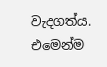වැදගත්ය. එමෙන්ම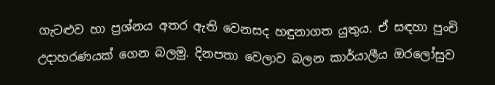ගැටළුව හා ප්‍රශ්නය අතර ඇති වෙනසද හඳුනාගත යුතුය. ඒ සඳහා පුංචි උදාහරණයක් ගෙන බලමු. දිනපතා වෙලාව බලන කාර්යාලීය ඔරලෝසුව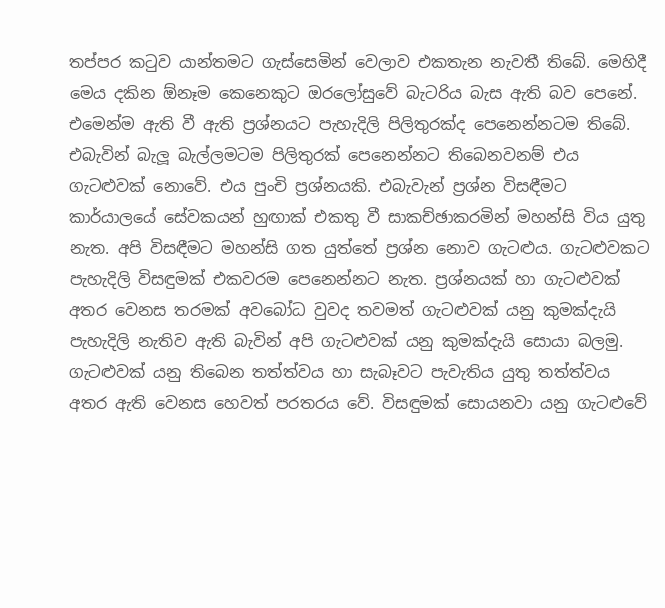තප්පර කටුව යාන්තමට ගැස්සෙමින් වෙලාව එකතැන නැවතී තිබේ. මෙහිදී මෙය දකින ඕනෑම කෙනෙකුට ඔරලෝසුවේ බැටරිය බැස ඇති බව පෙනේ. එමෙන්ම ඇති වී ඇති ප්‍රශ්නයට පැහැදිලි පිලිතුරක්ද පෙනෙන්නටම තිබේ. එබැවින් බැලූ බැල්ලමටම පිලිතුරක් පෙනෙන්නට තිබෙනවනම් එය ගැටළුවක් නොවේ. එය පුංචි ප්‍රශ්නයකි. එබැවැන් ප්‍රශ්න විසඳීමට කාර්යාලයේ සේවකයන් හුඟාක් එකතු වී සාකච්ඡාකරමින් මහන්සි විය යුතු නැත. අපි විසඳීමට මහන්සි ගත යුත්තේ ප්‍රශ්න නොව ගැටළුය. ගැටළුවකට පැහැදිලි විසඳුමක් එකවරම පෙනෙන්නට නැත. ප්‍රශ්නයක් හා ගැටළුවක් අතර වෙනස තරමක් අවබෝධ වුවද තවමත් ගැටළුවක් යනු කුමක්දැයි පැහැදිලි නැතිව ඇති බැවින් අපි ගැටළුවක් යනු කුමක්දැයි සොයා බලමු. ගැටළුවක් යනු තිබෙන තත්ත්වය හා සැබෑවට පැවැතිය යුතු තත්ත්වය අතර ඇති වෙනස හෙවත් පරතරය වේ. විසඳුමක් සොයනවා යනු ගැටළුවේ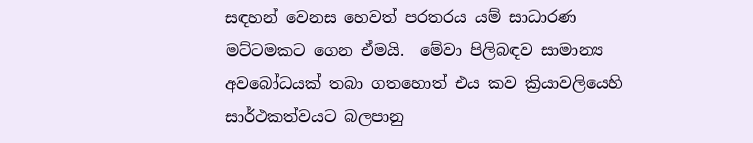සඳහන් වෙනස හෙවත් පරතරය යම් සාධාරණ මට්ටමකට ගෙන ඒමයි.  මේවා පිලිබඳව සාමාන්‍ය අවබෝධයක් තබා ගතහොත් එය කව ක්‍රියාවලියෙහි සාර්ථකත්වයට බලපානු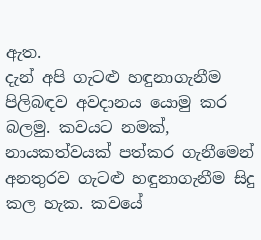ඇත.
දැන් අපි ගැටළු හඳුනාගැනීම පිලිබඳව අවදානය යොමු කර බලමු. කවයට නමක්, නායකත්වයක් පත්කර ගැනීමෙන් අනතුරව ගැටළු හඳුනාගැනීම සිදු කල හැක. කවයේ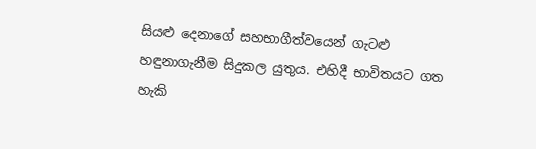සියළු දෙනාගේ සහභාගීත්වයෙන් ගැටළු හඳුනාගැනීම සිදුකල යුතුය. එහිදී භාවිතයට ගත හැකි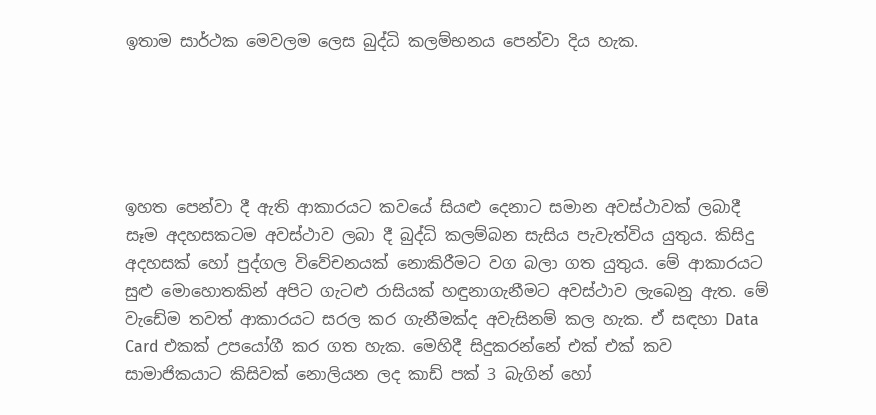ඉතාම සාර්ථක මෙවලම ලෙස බුද්ධි කලම්භනය පෙන්වා දිය හැක.





ඉහත පෙන්වා දී ඇති ආකාරයට කවයේ සියළු දෙනාට සමාන අවස්ථාවක් ලබාදී සෑම අදහසකටම අවස්ථාව ලබා දී බුද්ධි කලම්බන සැසිය පැවැත්විය යුතුය. කිසිදු අදහසක් හෝ පුද්ගල විවේචනයක් නොකිරීමට වග බලා ගත යුතුය. මේ ආකාරයට සුළු මොහොතකින් අපිට ගැටළු රාසියක් හඳුනාගැනීමට අවස්ථාව ලැබෙනු ඇත. මේ වැඩේම තවත් ආකාරයට සරල කර ගැනීමක්ද අවැසිනම් කල හැක. ඒ සඳහා Data Card එකක් උපයෝගී කර ගත හැක. මෙහිදී සිදුකරන්නේ එක් එක් කව සාමාජිකයාට කිසිවක් නොලියන ලද කාඩ් පක් 3 බැගින් හෝ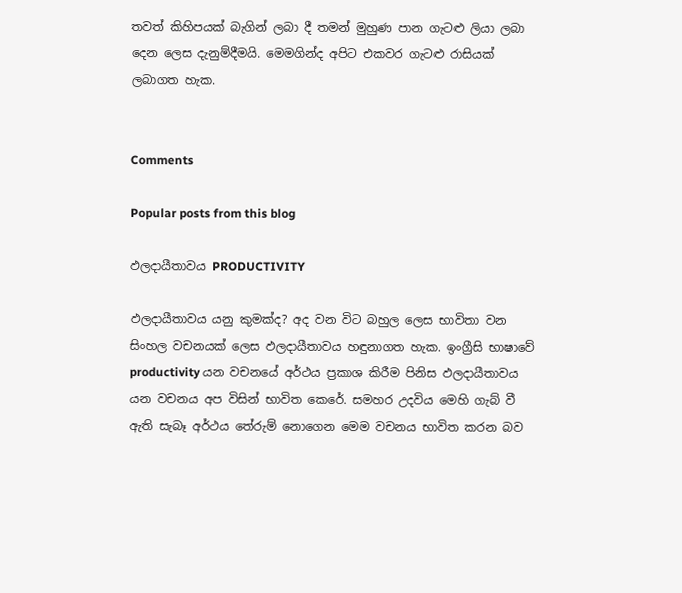තවත් කිහිපයක් බැගින් ලබා දී තමන් මුහුණ පාන ගැටළු ලියා ලබා දෙන ලෙස දැනුම්දීමයි. මෙමගින්ද අපිට එකවර ගැටළු රාසියක් ලබාගත හැක.


Comments

Popular posts from this blog

ඵලදායීතාවය PRODUCTIVITY

ඵලදායීතාවය යනු කුමක්ද? අද වන විට බහුල ලෙස භාවිතා වන සිංහල වචනයක් ලෙස ඵලදායීතාවය හඳුනාගත හැක. ඉංග්‍රීසි භාෂාවේ productivity යන වචනයේ අර්ථය ප්‍රකාශ කිරීම පිනිස ඵලදායීතාවය යන වචනය අප විසින් භාවිත කෙරේ. සමහර උදවිය මෙහි ගැබ් වී ඇති සැබෑ අර්ථය තේරුම් නොගෙන මෙම වචනය භාවිත කරන බව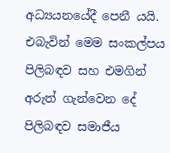අධ්‍යයනයේදී පෙනී යයි. එබැවින් මෙම සංකල්පය පිලිබඳව සහ එමගින් අරුත් ගැන්වෙන දේ පිලිබඳව සමාජීය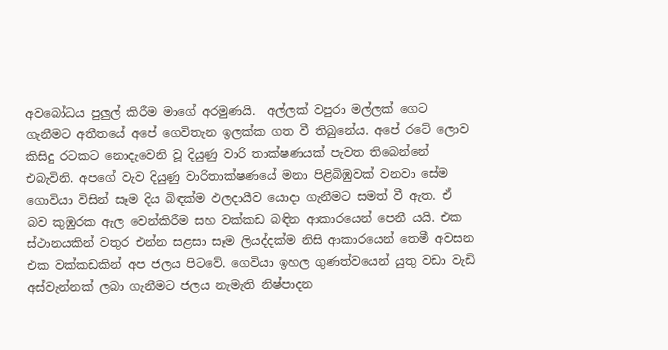අවබෝධය පුලුල් කිරීම මාගේ අරමුණයි.  අල්ලක් වපුරා මල්ලක් ගෙට ගැනීමට අතීතයේ අපේ ගෙවිතැන ඉලක්ක ගත වී තිබුනේය. අපේ රටේ ලොව කිසිදු රටකට නොදැවෙනි වූ දියුණු වාරි තාක්ෂණයක් පැවත තිබෙන්නේ එබැවිනි. අපගේ වැව දියුණු වාරිතාක්ෂණයේ මනා පිළිබිඹුවක් වනවා සේම ගොවියා විසින් සෑම දිය බිඳක්ම ඵලදායීව යොදා ගැනීමට සමත් වී ඇත. ඒ බව කුඹුරක ඇල වෙන්කිරීම සහ වක්කඩ බඳින ආකාරයෙන් පෙනී යයි. එක ස්ථානයකින් වතුර එන්න සළසා සෑම ලියද්දක්ම නිසි ආකාරයෙන් තෙමී අවසන එක වක්කඩකින් අප ජලය පිටවේ. ගෙවියා ඉහල ගුණත්වයෙන් යුතු වඩා වැඩි අස්වැන්නක් ලබා ගැනීමට ජලය නැමැති නිෂ්පාදන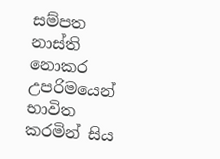සම්පත නාස්ති නොකර උපරිමයෙන් භාවිත කරමින් සිය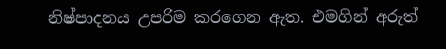නිෂ්පාදනය උපරිම කරගෙන ඇත. එමගින් අරුත්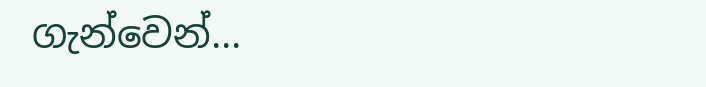ගැන්වෙන්...